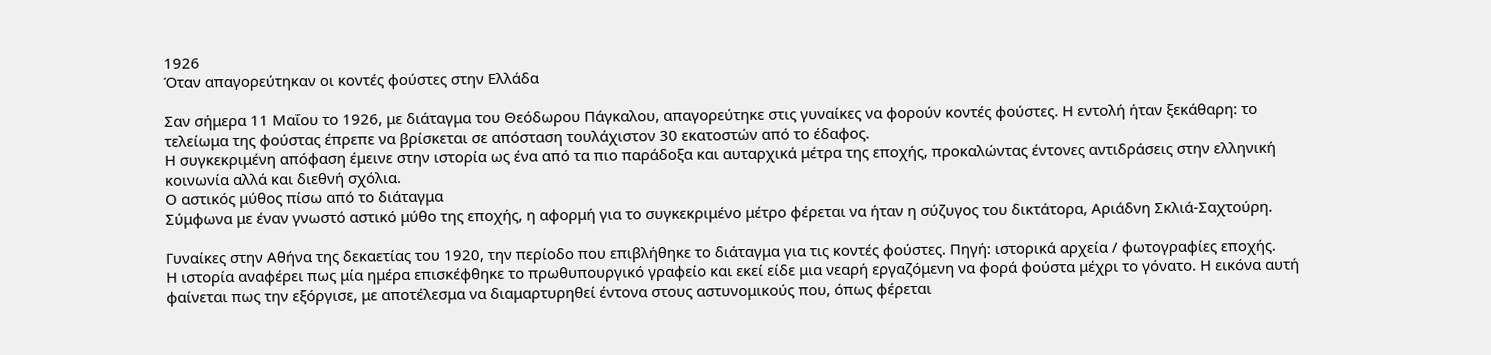1926
Όταν απαγορεύτηκαν οι κοντές φούστες στην Ελλάδα

Σαν σήμερα 11 Μαΐου το 1926, με διάταγμα του Θεόδωρου Πάγκαλου, απαγορεύτηκε στις γυναίκες να φορούν κοντές φούστες. Η εντολή ήταν ξεκάθαρη: το τελείωμα της φούστας έπρεπε να βρίσκεται σε απόσταση τουλάχιστον 30 εκατοστών από το έδαφος.
Η συγκεκριμένη απόφαση έμεινε στην ιστορία ως ένα από τα πιο παράδοξα και αυταρχικά μέτρα της εποχής, προκαλώντας έντονες αντιδράσεις στην ελληνική κοινωνία αλλά και διεθνή σχόλια.
Ο αστικός μύθος πίσω από το διάταγμα
Σύμφωνα με έναν γνωστό αστικό μύθο της εποχής, η αφορμή για το συγκεκριμένο μέτρο φέρεται να ήταν η σύζυγος του δικτάτορα, Αριάδνη Σκλιά-Σαχτούρη.

Γυναίκες στην Αθήνα της δεκαετίας του 1920, την περίοδο που επιβλήθηκε το διάταγμα για τις κοντές φούστες. Πηγή: ιστορικά αρχεία / φωτογραφίες εποχής.
Η ιστορία αναφέρει πως μία ημέρα επισκέφθηκε το πρωθυπουργικό γραφείο και εκεί είδε μια νεαρή εργαζόμενη να φορά φούστα μέχρι το γόνατο. Η εικόνα αυτή φαίνεται πως την εξόργισε, με αποτέλεσμα να διαμαρτυρηθεί έντονα στους αστυνομικούς που, όπως φέρεται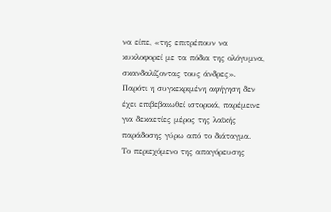να είπε, «της επιτρέπουν να κυκλοφορεί με τα πόδια της ολόγυμνα, σκανδαλίζοντας τους άνδρες».
Παρότι η συγκεκριμένη αφήγηση δεν έχει επιβεβαιωθεί ιστορικά, παρέμεινε για δεκαετίες μέρος της λαϊκής παράδοσης γύρω από το διάταγμα.
Το περιεχόμενο της απαγόρευσης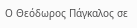Ο Θεόδωρος Πάγκαλος σε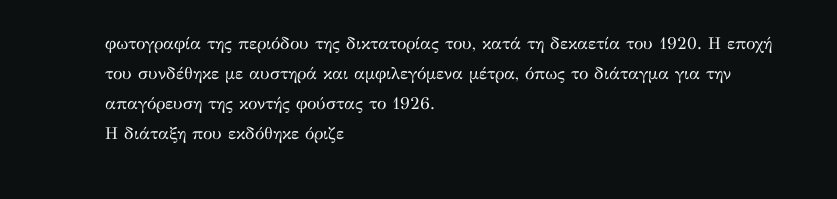φωτογραφία της περιόδου της δικτατορίας του, κατά τη δεκαετία του 1920. Η εποχή του συνδέθηκε με αυστηρά και αμφιλεγόμενα μέτρα, όπως το διάταγμα για την απαγόρευση της κοντής φούστας το 1926.
Η διάταξη που εκδόθηκε όριζε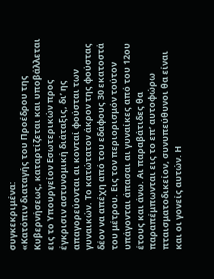συγκεκριμένα:
«Κατόπιν διαταγής του Προέδρου της Κυβερνήσεως, καταρτίζεται και υποβάλλεται εις το Υπουργείον Εσωτερικών προς έγκρισιν αστυνομική διάταξις, δι’ ης απαγορεύονται αι κονταί φούσται των γυναικών. Το κατώτατον άκρον της φούστας δέον να απέχη από του εδάφους 30 εκατοστά του μέτρου. Εις τον περιορισμόν τούτον υπάγονται άπασαι αι γυναίκες από του 12ου έτους και άνω. Αι παραβάτιδες θα παραπέμπωνται εις το επ’ αυτοφώρω πταισματοδικείον, συνυπεύθυνοι θα είναι και οι γονείς αυτών. Η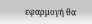εφαρμογή θα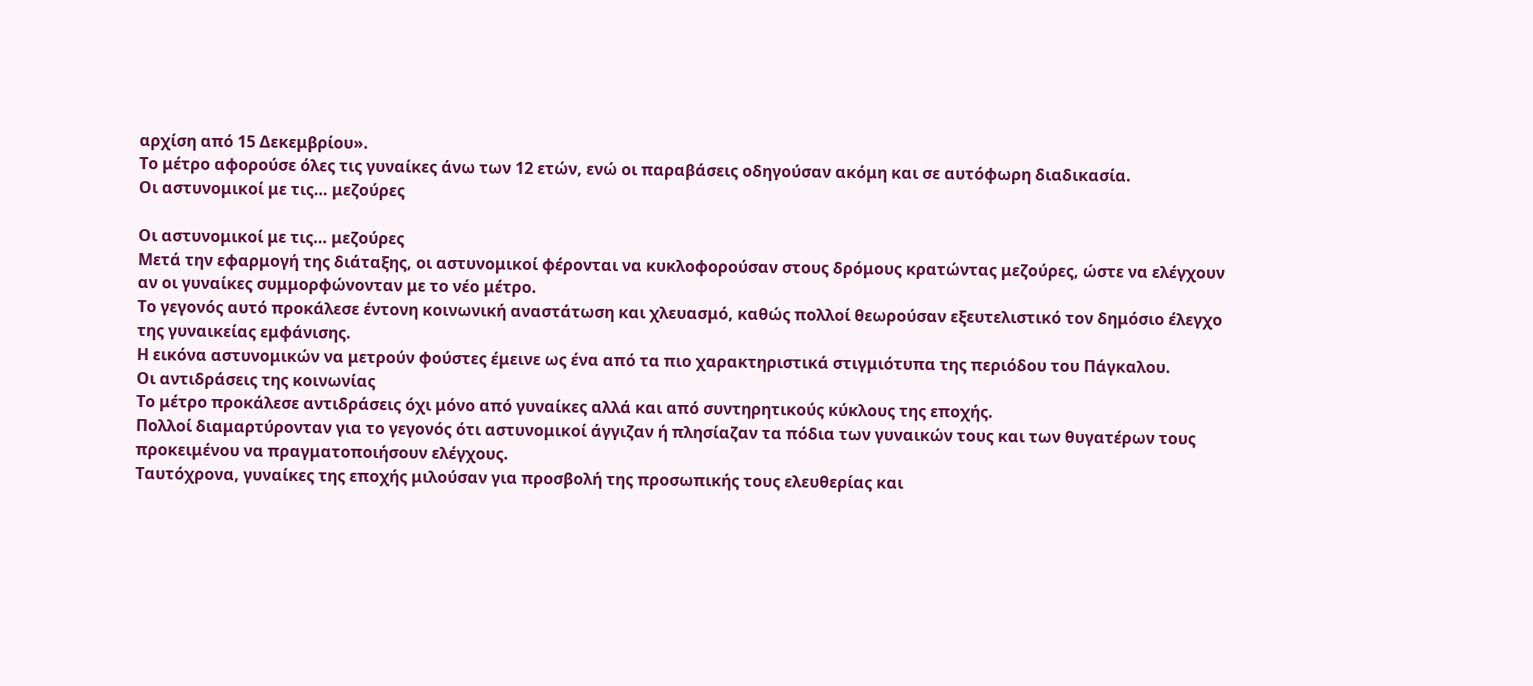αρχίση από 15 Δεκεμβρίου».
Το μέτρο αφορούσε όλες τις γυναίκες άνω των 12 ετών, ενώ οι παραβάσεις οδηγούσαν ακόμη και σε αυτόφωρη διαδικασία.
Οι αστυνομικοί με τις… μεζούρες

Οι αστυνομικοί με τις… μεζούρες
Μετά την εφαρμογή της διάταξης, οι αστυνομικοί φέρονται να κυκλοφορούσαν στους δρόμους κρατώντας μεζούρες, ώστε να ελέγχουν αν οι γυναίκες συμμορφώνονταν με το νέο μέτρο.
Το γεγονός αυτό προκάλεσε έντονη κοινωνική αναστάτωση και χλευασμό, καθώς πολλοί θεωρούσαν εξευτελιστικό τον δημόσιο έλεγχο της γυναικείας εμφάνισης.
Η εικόνα αστυνομικών να μετρούν φούστες έμεινε ως ένα από τα πιο χαρακτηριστικά στιγμιότυπα της περιόδου του Πάγκαλου.
Οι αντιδράσεις της κοινωνίας
Το μέτρο προκάλεσε αντιδράσεις όχι μόνο από γυναίκες αλλά και από συντηρητικούς κύκλους της εποχής.
Πολλοί διαμαρτύρονταν για το γεγονός ότι αστυνομικοί άγγιζαν ή πλησίαζαν τα πόδια των γυναικών τους και των θυγατέρων τους προκειμένου να πραγματοποιήσουν ελέγχους.
Ταυτόχρονα, γυναίκες της εποχής μιλούσαν για προσβολή της προσωπικής τους ελευθερίας και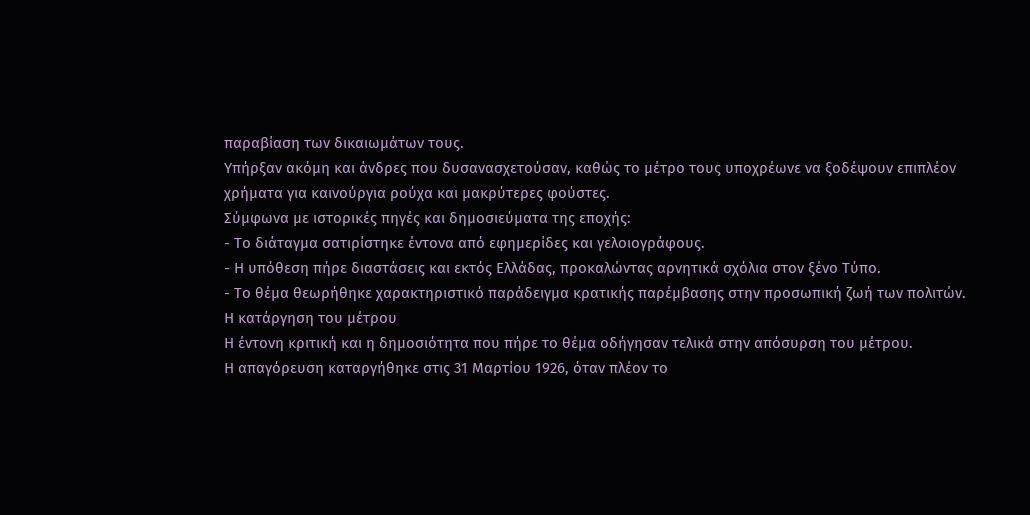παραβίαση των δικαιωμάτων τους.
Υπήρξαν ακόμη και άνδρες που δυσανασχετούσαν, καθώς το μέτρο τους υποχρέωνε να ξοδέψουν επιπλέον χρήματα για καινούργια ρούχα και μακρύτερες φούστες.
Σύμφωνα με ιστορικές πηγές και δημοσιεύματα της εποχής:
- Το διάταγμα σατιρίστηκε έντονα από εφημερίδες και γελοιογράφους.
- Η υπόθεση πήρε διαστάσεις και εκτός Ελλάδας, προκαλώντας αρνητικά σχόλια στον ξένο Τύπο.
- Το θέμα θεωρήθηκε χαρακτηριστικό παράδειγμα κρατικής παρέμβασης στην προσωπική ζωή των πολιτών.
Η κατάργηση του μέτρου
Η έντονη κριτική και η δημοσιότητα που πήρε το θέμα οδήγησαν τελικά στην απόσυρση του μέτρου.
Η απαγόρευση καταργήθηκε στις 31 Μαρτίου 1926, όταν πλέον το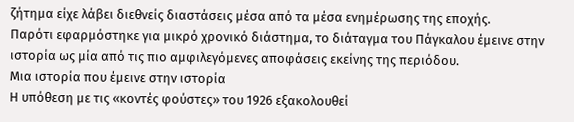ζήτημα είχε λάβει διεθνείς διαστάσεις μέσα από τα μέσα ενημέρωσης της εποχής.
Παρότι εφαρμόστηκε για μικρό χρονικό διάστημα, το διάταγμα του Πάγκαλου έμεινε στην ιστορία ως μία από τις πιο αμφιλεγόμενες αποφάσεις εκείνης της περιόδου.
Μια ιστορία που έμεινε στην ιστορία
Η υπόθεση με τις «κοντές φούστες» του 1926 εξακολουθεί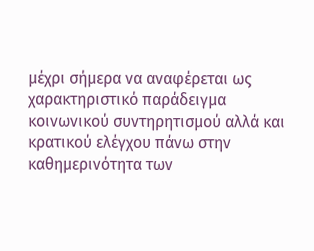μέχρι σήμερα να αναφέρεται ως χαρακτηριστικό παράδειγμα κοινωνικού συντηρητισμού αλλά και κρατικού ελέγχου πάνω στην καθημερινότητα των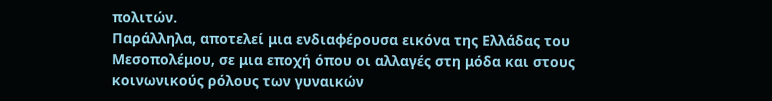πολιτών.
Παράλληλα, αποτελεί μια ενδιαφέρουσα εικόνα της Ελλάδας του Μεσοπολέμου, σε μια εποχή όπου οι αλλαγές στη μόδα και στους κοινωνικούς ρόλους των γυναικών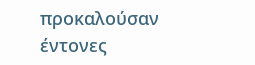προκαλούσαν έντονες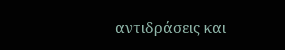αντιδράσεις και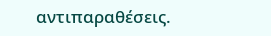αντιπαραθέσεις.